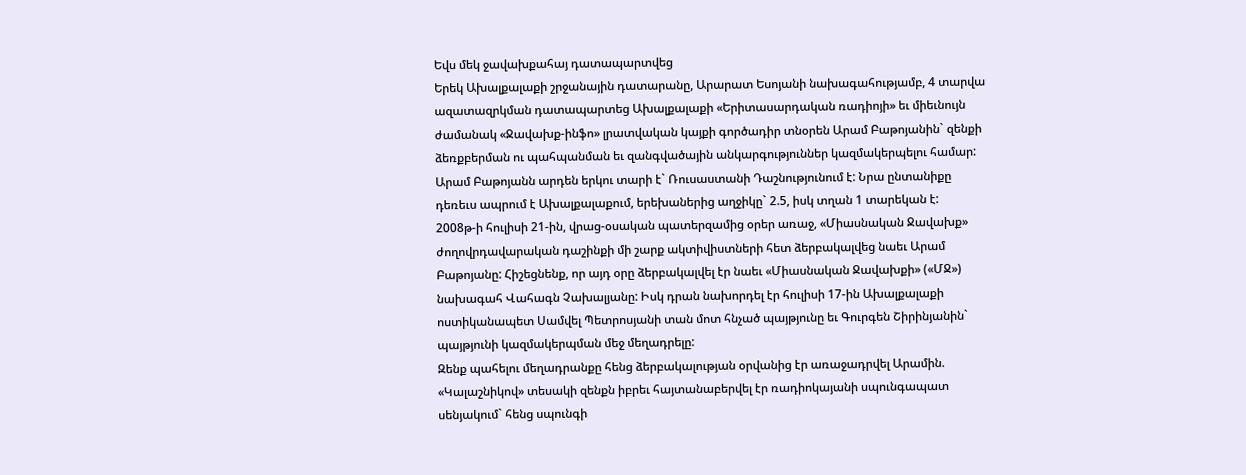Եվս մեկ ջավախքահայ դատապարտվեց
Երեկ Ախալքալաքի շրջանային դատարանը, Արարատ Եսոյանի նախագահությամբ, 4 տարվա ազատազրկման դատապարտեց Ախալքալաքի «Երիտասարդական ռադիոյի» եւ միեւնույն ժամանակ «Ջավախք-ինֆո» լրատվական կայքի գործադիր տնօրեն Արամ Բաթոյանին` զենքի ձեռքբերման ու պահպանման եւ զանգվածային անկարգություններ կազմակերպելու համար: Արամ Բաթոյանն արդեն երկու տարի է` Ռուսաստանի Դաշնությունում է: Նրա ընտանիքը դեռեւս ապրում է Ախալքալաքում, երեխաներից աղջիկը` 2.5, իսկ տղան 1 տարեկան է:
2008թ-ի հուլիսի 21-ին, վրաց-օսական պատերզամից օրեր առաջ, «Միասնական Ջավախք» ժողովրդավարական դաշինքի մի շարք ակտիվիստների հետ ձերբակալվեց նաեւ Արամ Բաթոյանը: Հիշեցնենք, որ այդ օրը ձերբակալվել էր նաեւ «Միասնական Ջավախքի» («ՄՋ») նախագահ Վահագն Չախալյանը: Իսկ դրան նախորդել էր հուլիսի 17-ին Ախալքալաքի ոստիկանապետ Սամվել Պետրոսյանի տան մոտ հնչած պայթյունը եւ Գուրգեն Շիրինյանին` պայթյունի կազմակերպման մեջ մեղադրելը:
Զենք պահելու մեղադրանքը հենց ձերբակալության օրվանից էր առաջադրվել Արամին. «Կալաշնիկով» տեսակի զենքն իբրեւ հայտանաբերվել էր ռադիոկայանի սպունգապատ սենյակում` հենց սպունգի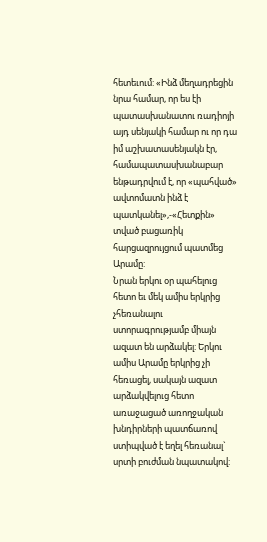հետեւում: «Ինձ մեղադրեցին նրա համար, որ ես էի պատասխանատու ռադիոյի այդ սենյակի համար ու որ դա իմ աշխատասենյակն էր, համապատասխանաբար ենթադրվում է, որ «պահված» ավտոմատն ինձ է պատկանել»,-«Հետքին» տված բացառիկ հարցազրույցում պատմեց Արամը:
Նրան երկու օր պահելուց հետո եւ մեկ ամիս երկրից չհեռանալու ստորագրությամբ միայն ազատ են արձակել: Երկու ամիս Արամը երկրից չի հեռացել, սակայն ազատ արձակվելուց հետո առաջացած առողջական խնդիրների պատճառով ստիպված է եղել հեռանալ` սրտի բուժման նպատակով: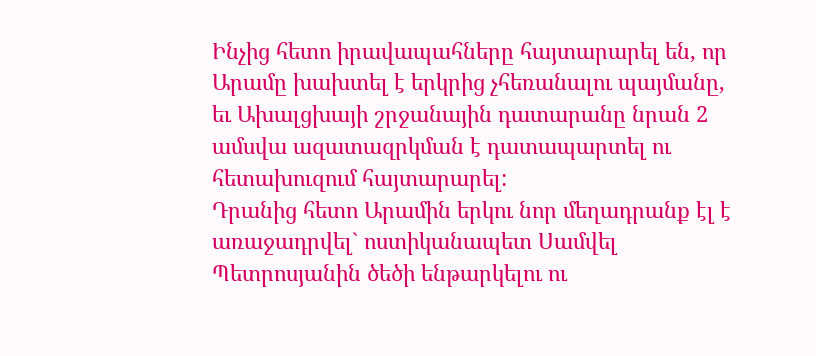Ինչից հետո իրավապահները հայտարարել են, որ Արամը խախտել է երկրից չհեռանալու պայմանը, եւ Ախալցխայի շրջանային դատարանը նրան 2 ամսվա ազատազրկման է դատապարտել ու հետախուզում հայտարարել:
Դրանից հետո Արամին երկու նոր մեղադրանք էլ է առաջադրվել` ոստիկանապետ Սամվել Պետրոսյանին ծեծի ենթարկելու ու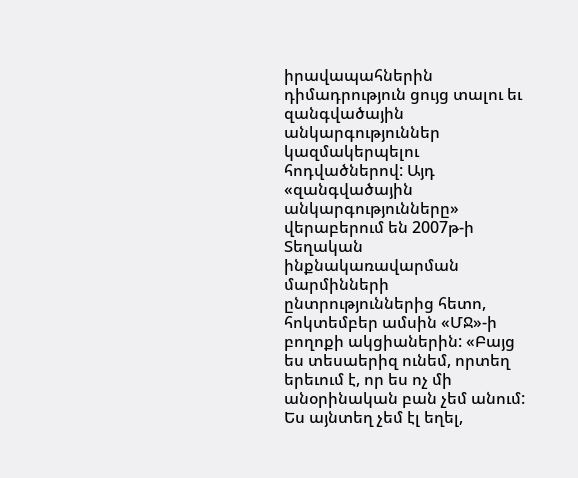իրավապահներին դիմադրություն ցույց տալու եւ զանգվածային անկարգություններ կազմակերպելու հոդվածներով: Այդ «զանգվածային անկարգությունները» վերաբերում են 2007թ-ի Տեղական ինքնակառավարման մարմինների ընտրություններից հետո, հոկտեմբեր ամսին «ՄՋ»-ի բողոքի ակցիաներին: «Բայց ես տեսաերիզ ունեմ, որտեղ երեւում է, որ ես ոչ մի անօրինական բան չեմ անում: Ես այնտեղ չեմ էլ եղել,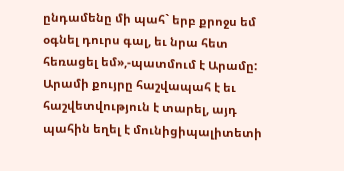ընդամենը մի պահ` երբ քրոջս եմ օգնել դուրս գալ, եւ նրա հետ հեռացել եմ»,-պատմում է Արամը: Արամի քույրը հաշվապահ է եւ հաշվետվություն է տարել, այդ պահին եղել է մունիցիպալիտետի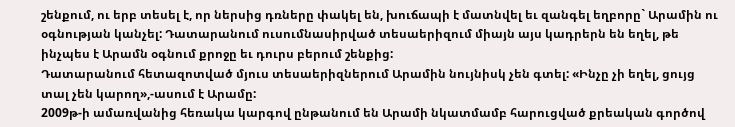շենքում, ու երբ տեսել է, որ ներսից դռները փակել են, խուճապի է մատնվել եւ զանգել եղբորը` Արամին ու օգնության կանչել: Դատարանում ուսումնասիրված տեսաերիզում միայն այս կադրերն են եղել, թե ինչպես է Արամն օգնում քրոջը եւ դուրս բերում շենքից:
Դատարանում հետազոտված մյուս տեսաերիզներում Արամին նույնիսկ չեն գտել: «Ինչը չի եղել, ցույց տալ չեն կարող»,-ասում է Արամը:
2009թ-ի ամառվանից հեռակա կարգով ընթանում են Արամի նկատմամբ հարուցված քրեական գործով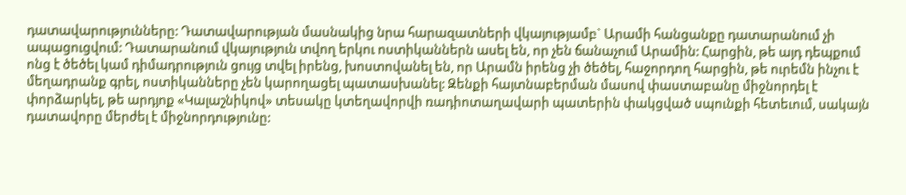դատավարությունները: Դատավարության մասնակից նրա հարազատների վկայությամբ` Արամի հանցանքը դատարանում չի ապացուցվում: Դատարանում վկայություն տվող երկու ոստիկաններն ասել են, որ չեն ճանաչում Արամին: Հարցին, թե այդ դեպքում ոնց է ծեծել կամ դիմադրություն ցույց տվել իրենց, խոստովանել են, որ Արամն իրենց չի ծեծել, հաջորդող հարցին, թե ուրեմն ինչու է մեղադրանք գրել, ոստիկանները չեն կարողացել պատասխանել: Զենքի հայտնաբերման մասով փաստաբանը միջնորդել է փորձարկել, թե արդյոք «Կալաշնիկով» տեսակը կտեղավորվի ռադիոտաղավարի պատերին փակցված սպունքի հետեւում, սակայն դատավորը մերժել է միջնորդությունը: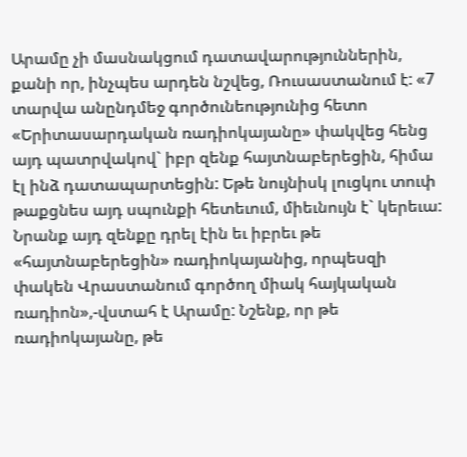Արամը չի մասնակցում դատավարություններին, քանի որ, ինչպես արդեն նշվեց, Ռուսաստանում է: «7 տարվա անընդմեջ գործունեությունից հետո «Երիտասարդական ռադիոկայանը» փակվեց հենց այդ պատրվակով` իբր զենք հայտնաբերեցին, հիմա էլ ինձ դատապարտեցին: Եթե նույնիսկ լուցկու տուփ թաքցնես այդ սպունքի հետեւում, միեւնույն է` կերեւա: Նրանք այդ զենքը դրել էին եւ իբրեւ թե «հայտնաբերեցին» ռադիոկայանից, որպեսզի փակեն Վրաստանում գործող միակ հայկական ռադիոն»,-վստահ է Արամը: Նշենք, որ թե ռադիոկայանը, թե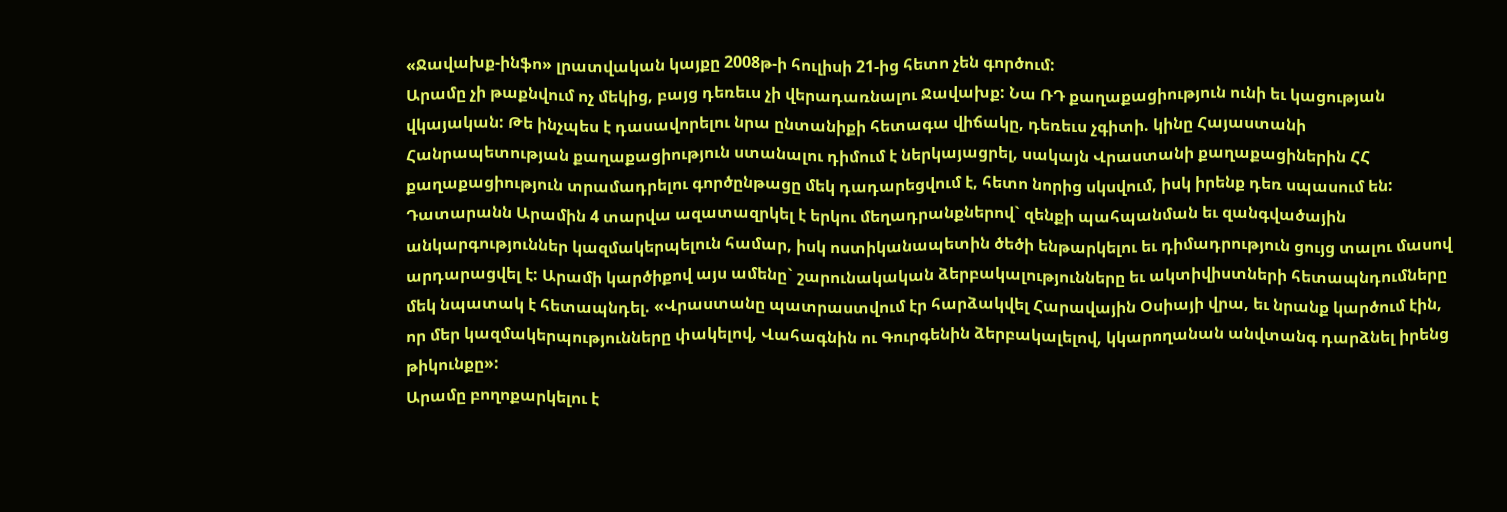«Ջավախք-ինֆո» լրատվական կայքը 2008թ-ի հուլիսի 21-ից հետո չեն գործում:
Արամը չի թաքնվում ոչ մեկից, բայց դեռեւս չի վերադառնալու Ջավախք: Նա ՌԴ քաղաքացիություն ունի եւ կացության վկայական: Թե ինչպես է դասավորելու նրա ընտանիքի հետագա վիճակը, դեռեւս չգիտի. կինը Հայաստանի Հանրապետության քաղաքացիություն ստանալու դիմում է ներկայացրել, սակայն Վրաստանի քաղաքացիներին ՀՀ քաղաքացիություն տրամադրելու գործընթացը մեկ դադարեցվում է, հետո նորից սկսվում, իսկ իրենք դեռ սպասում են:
Դատարանն Արամին 4 տարվա ազատազրկել է երկու մեղադրանքներով` զենքի պահպանման եւ զանգվածային անկարգություններ կազմակերպելուն համար, իսկ ոստիկանապետին ծեծի ենթարկելու եւ դիմադրություն ցույց տալու մասով արդարացվել է: Արամի կարծիքով այս ամենը` շարունակական ձերբակալությունները եւ ակտիվիստների հետապնդումները մեկ նպատակ է հետապնդել. «Վրաստանը պատրաստվում էր հարձակվել Հարավային Օսիայի վրա, եւ նրանք կարծում էին, որ մեր կազմակերպությունները փակելով, Վահագնին ու Գուրգենին ձերբակալելով, կկարողանան անվտանգ դարձնել իրենց թիկունքը»:
Արամը բողոքարկելու է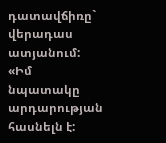դատավճիռը` վերադաս ատյանում: «Իմ նպատակը արդարության հասնելն է: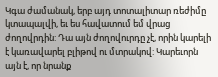Կգա ժամանակ, երբ այդ տոտալիտար ռեժիմը կտապալվի, եւ ես հավատում եմ վրաց ժողովրդին: Դա այն ժողովուրդը չէ, որին կարելի է կառավարել բլիթով ու մտրակով: Կարեւորն այն է, որ նրանք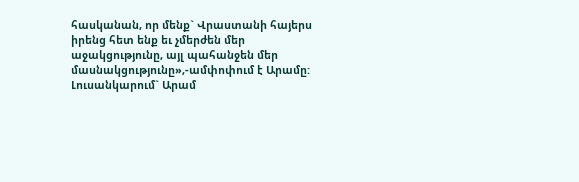հասկանան, որ մենք` Վրաստանի հայերս իրենց հետ ենք եւ չմերժեն մեր աջակցությունը, այլ պահանջեն մեր մասնակցությունը»,-ամփոփում է Արամը:
Լուսանկարում` Արամ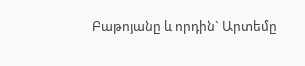Բաթոյանը և որդին` Արտեմը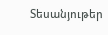Տեսանյութեր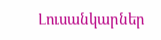Լուսանկարներ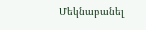Մեկնաբանել